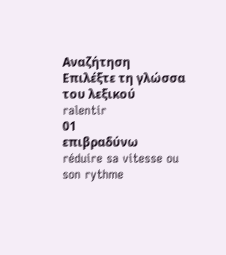Αναζήτηση
Επιλέξτε τη γλώσσα του λεξικού
ralentir
01
επιβραδύνω
réduire sa vitesse ou son rythme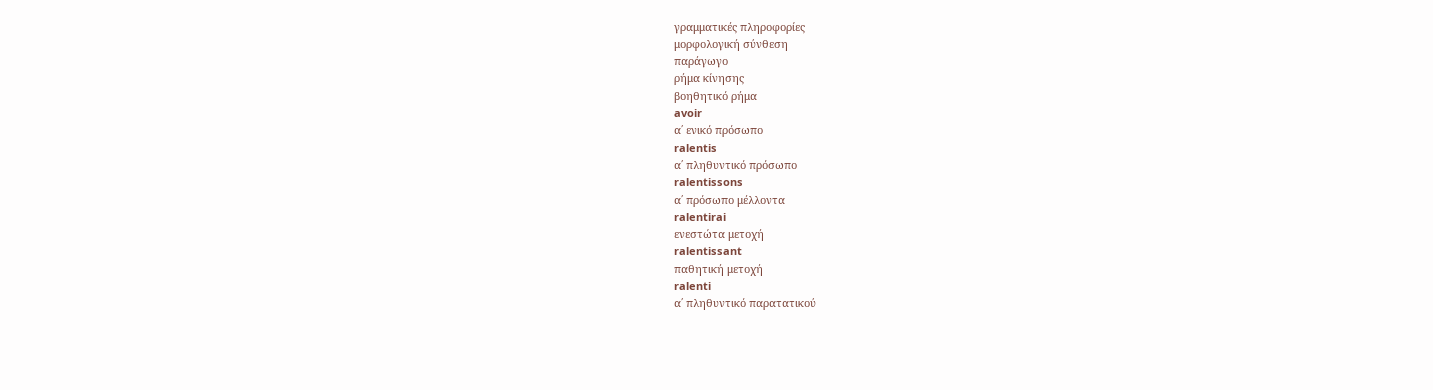γραμματικές πληροφορίες
μορφολογική σύνθεση
παράγωγο
ρήμα κίνησης
βοηθητικό ρήμα
avoir
α΄ ενικό πρόσωπο
ralentis
α΄ πληθυντικό πρόσωπο
ralentissons
α΄ πρόσωπο μέλλοντα
ralentirai
ενεστώτα μετοχή
ralentissant
παθητική μετοχή
ralenti
α΄ πληθυντικό παρατατικού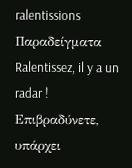ralentissions
Παραδείγματα
Ralentissez, il y a un radar !
Επιβραδύνετε, υπάρχει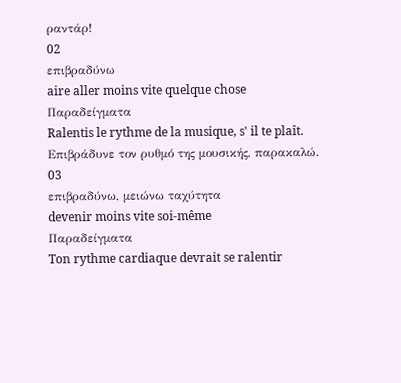ραντάρ!
02
επιβραδύνω
aire aller moins vite quelque chose
Παραδείγματα
Ralentis le rythme de la musique, s' il te plaît.
Επιβράδυνε τον ρυθμό της μουσικής, παρακαλώ.
03
επιβραδύνω, μειώνω ταχύτητα
devenir moins vite soi-même
Παραδείγματα
Ton rythme cardiaque devrait se ralentir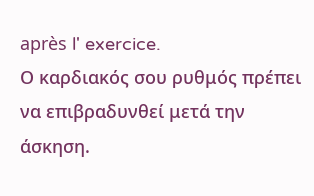après l' exercice.
Ο καρδιακός σου ρυθμός πρέπει να επιβραδυνθεί μετά την άσκηση.